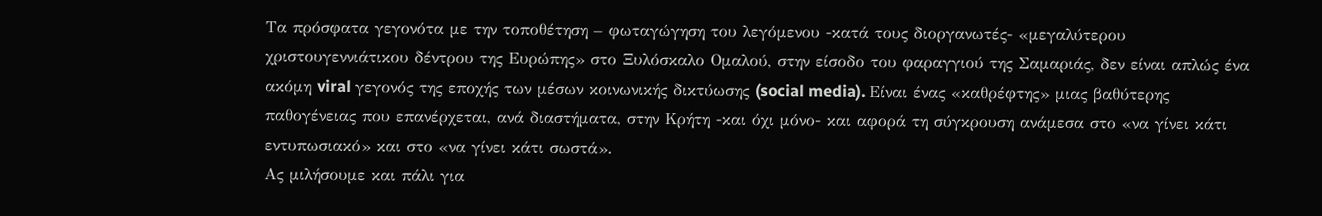Τα πρόσφατα γεγονότα με την τοποθέτηση – φωταγώγηση του λεγόμενου -κατά τους διοργανωτές- «μεγαλύτερου χριστουγεννιάτικου δέντρου της Ευρώπης» στο Ξυλόσκαλο Ομαλού, στην είσοδο του φαραγγιού της Σαμαριάς, δεν είναι απλώς ένα ακόμη viral γεγονός της εποχής των μέσων κοινωνικής δικτύωσης (social media). Είναι ένας «καθρέφτης» μιας βαθύτερης παθογένειας που επανέρχεται, ανά διαστήματα, στην Κρήτη -και όχι μόνο- και αφορά τη σύγκρουση ανάμεσα στο «να γίνει κάτι εντυπωσιακό» και στο «να γίνει κάτι σωστά».
Ας μιλήσουμε και πάλι για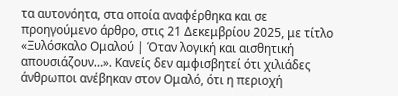τα αυτονόητα, στα οποία αναφέρθηκα και σε προηγούμενο άρθρο, στις 21 Δεκεμβρίου 2025, με τίτλο «Ξυλόσκαλο Ομαλού | Όταν λογική και αισθητική απουσιάζουν…». Κανείς δεν αμφισβητεί ότι χιλιάδες άνθρωποι ανέβηκαν στον Ομαλό, ότι η περιοχή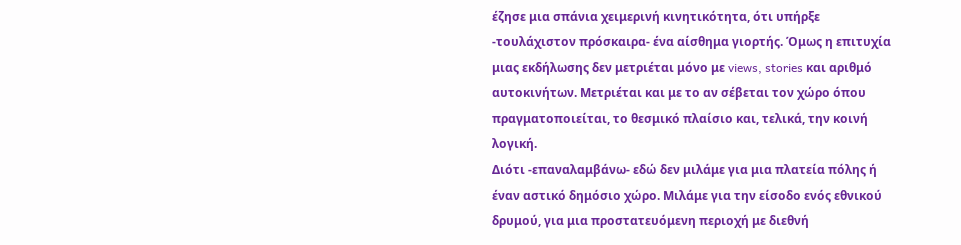έζησε μια σπάνια χειμερινή κινητικότητα, ότι υπήρξε -τουλάχιστον πρόσκαιρα- ένα αίσθημα γιορτής. Όμως η επιτυχία μιας εκδήλωσης δεν μετριέται μόνο με views, stories και αριθμό αυτοκινήτων. Μετριέται και με το αν σέβεται τον χώρο όπου πραγματοποιείται, το θεσμικό πλαίσιο και, τελικά, την κοινή λογική.
Διότι -επαναλαμβάνω- εδώ δεν μιλάμε για μια πλατεία πόλης ή έναν αστικό δημόσιο χώρο. Μιλάμε για την είσοδο ενός εθνικού δρυμού, για μια προστατευόμενη περιοχή με διεθνή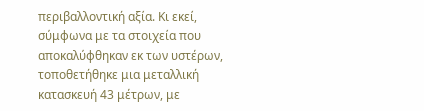περιβαλλοντική αξία. Κι εκεί, σύμφωνα με τα στοιχεία που αποκαλύφθηκαν εκ των υστέρων, τοποθετήθηκε μια μεταλλική κατασκευή 43 μέτρων, με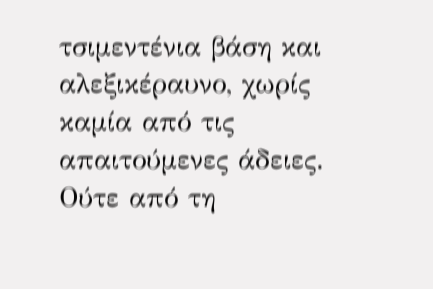τσιμεντένια βάση και αλεξικέραυνο, χωρίς καμία από τις απαιτούμενες άδειες. Ούτε από τη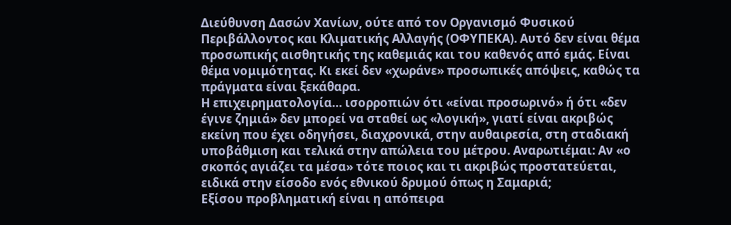Διεύθυνση Δασών Χανίων, ούτε από τον Οργανισμό Φυσικού Περιβάλλοντος και Κλιματικής Αλλαγής (ΟΦΥΠΕΚΑ). Αυτό δεν είναι θέμα προσωπικής αισθητικής της καθεμιάς και του καθενός από εμάς. Είναι θέμα νομιμότητας. Κι εκεί δεν «χωράνε» προσωπικές απόψεις, καθώς τα πράγματα είναι ξεκάθαρα.
Η επιχειρηματολογία… ισορροπιών ότι «είναι προσωρινό» ή ότι «δεν έγινε ζημιά» δεν μπορεί να σταθεί ως «λογική», γιατί είναι ακριβώς εκείνη που έχει οδηγήσει, διαχρονικά, στην αυθαιρεσία, στη σταδιακή υποβάθμιση και τελικά στην απώλεια του μέτρου. Αναρωτιέμαι: Αν «ο σκοπός αγιάζει τα μέσα» τότε ποιος και τι ακριβώς προστατεύεται, ειδικά στην είσοδο ενός εθνικού δρυμού όπως η Σαμαριά;
Εξίσου προβληματική είναι η απόπειρα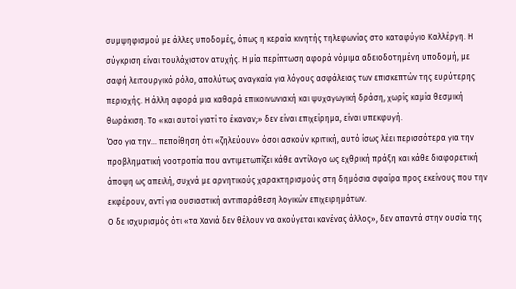συμψηφισμού με άλλες υποδομές, όπως η κεραία κινητής τηλεφωνίας στο καταφύγιο Καλλέργη. Η σύγκριση είναι τουλάχιστον ατυχής. Η μία περίπτωση αφορά νόμιμα αδειοδοτημένη υποδομή, με σαφή λειτουργικό ρόλο, απολύτως αναγκαία για λόγους ασφάλειας των επισκεπτών της ευρύτερης περιοχής. Η άλλη αφορά μια καθαρά επικοινωνιακή και ψυχαγωγική δράση, χωρίς καμία θεσμική θωράκιση. Το «και αυτοί γιατί το έκαναν;» δεν είναι επιχείρημα, είναι υπεκφυγή.
Όσο για την… πεποίθηση ότι «ζηλεύουν» όσοι ασκούν κριτική, αυτό ίσως λέει περισσότερα για την προβληματική νοοτροπία που αντιμετωπίζει κάθε αντίλογο ως εχθρική πράξη και κάθε διαφορετική άποψη ως απειλή, συχνά με αρνητικούς χαρακτηρισμούς στη δημόσια σφαίρα προς εκείνους που την εκφέρουν, αντί για ουσιαστική αντιπαράθεση λογικών επιχειρημάτων.
Ο δε ισχυρισμός ότι «τα Χανιά δεν θέλουν να ακούγεται κανένας άλλος», δεν απαντά στην ουσία της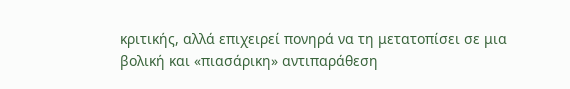κριτικής, αλλά επιχειρεί πονηρά να τη μετατοπίσει σε μια βολική και «πιασάρικη» αντιπαράθεση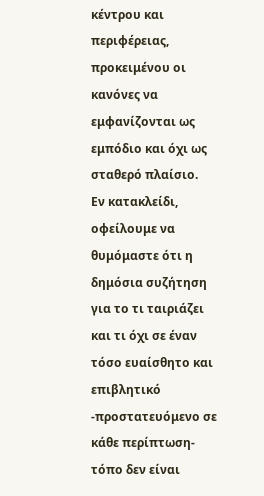κέντρου και περιφέρειας, προκειμένου οι κανόνες να εμφανίζονται ως εμπόδιο και όχι ως σταθερό πλαίσιο.
Εν κατακλείδι, οφείλουμε να θυμόμαστε ότι η δημόσια συζήτηση για το τι ταιριάζει και τι όχι σε έναν τόσο ευαίσθητο και επιβλητικό -προστατευόμενο σε κάθε περίπτωση- τόπο δεν είναι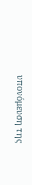υπονόμευση της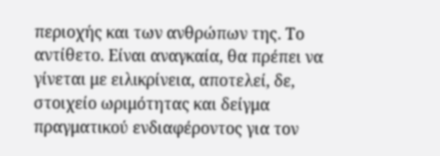περιοχής και των ανθρώπων της. Το αντίθετο. Είναι αναγκαία, θα πρέπει να γίνεται με ειλικρίνεια, αποτελεί, δε, στοιχείο ωριμότητας και δείγμα πραγματικού ενδιαφέροντος για τον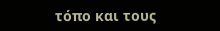τόπο και τους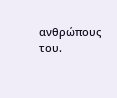ανθρώπους του.